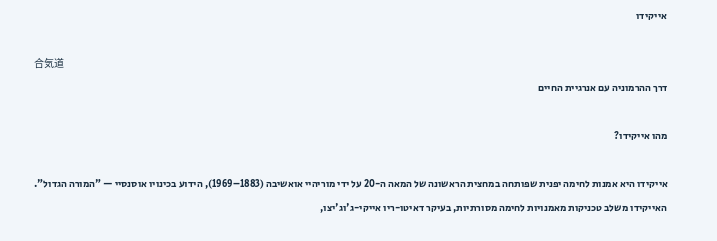אייקידו

合気道
דרך ההרמוניה עם אנרגיית החיים

מהו אייקידו?

אייקידו היא אמנות לחימה יפנית שפותחה במחצית הראשונה של המאה ה-20 על ידי מוריהיי אואשיבה (1883–1969), הידוע בכינויו אוסנסיי — "המורה הגדול". האייקידו משלב טכניקות מאמנויות לחימה מסורתיות, בעיקר דאיטו-ריו אייקי-ג'וג'יצו,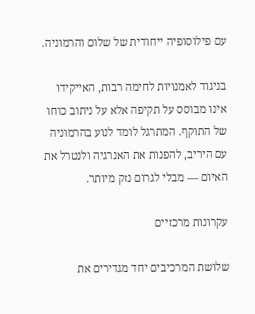עם פילוסופיה ייחודית של שלום והרמוניה.

בניגוד לאמנויות לחימה רבות, האייקידו אינו מבוסס על תקיפה אלא על ניתוב כוחו של התוקף. המתרגל לומד לנוע בהרמוניה עם היריב, להפנות את האנרגיה ולנטרל את האיום — מבלי לגרום נזק מיותר.

עקרונות מרכזיים

שלושת המרכיבים יחד מגדירים את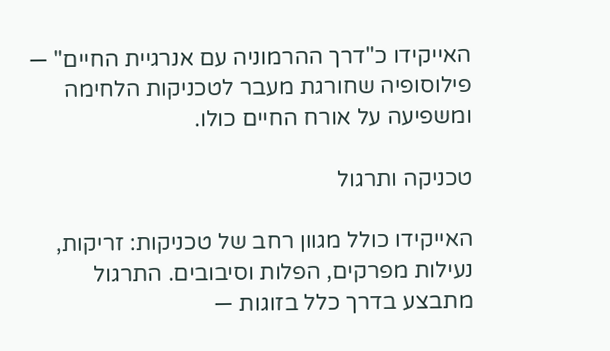האייקידו כ"דרך ההרמוניה עם אנרגיית החיים" — פילוסופיה שחורגת מעבר לטכניקות הלחימה ומשפיעה על אורח החיים כולו.

טכניקה ותרגול

האייקידו כולל מגוון רחב של טכניקות: זריקות, נעילות מפרקים, הפלות וסיבובים. התרגול מתבצע בדרך כלל בזוגות —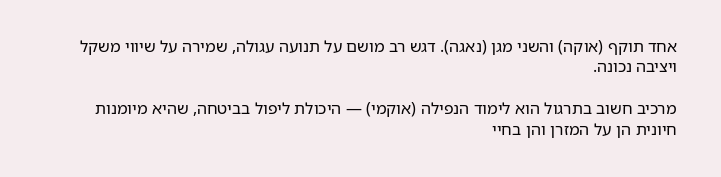אחד תוקף (אוקה) והשני מגן (נאגה). דגש רב מושם על תנועה עגולה, שמירה על שיווי משקל ויציבה נכונה.

מרכיב חשוב בתרגול הוא לימוד הנפילה (אוקמי) — היכולת ליפול בביטחה, שהיא מיומנות חיונית הן על המזרן והן בחיי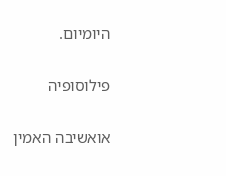היומיום.

פילוסופיה

אואשיבה האמין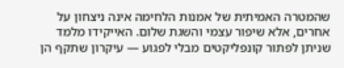שהמטרה האמיתית של אמנות הלחימה אינה ניצחון על אחרים, אלא שיפור עצמי והשגת שלום. האייקידו מלמד שניתן לפתור קונפליקטים מבלי לפגוע — עיקרון שתקף הן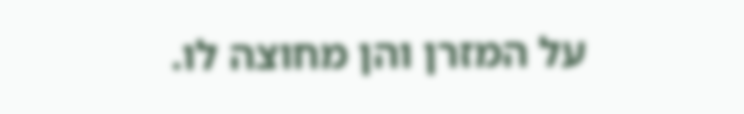על המזרן והן מחוצה לו.